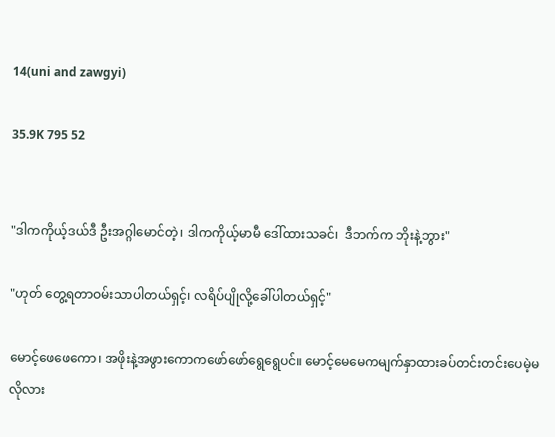14(uni and zawgyi)

35.9K 795 52


"ဒါကကိုယ့်ဒယ်ဒီ ဦးအဂ္ဂါမောင်တဲ့၊ ဒါကကိုယ့်မာမီ ဒေါ်ထားသခင်၊  ဒီဘက်က ဘိုးနဲ့ဘွား"

"ဟုတ် တွေ့ရတာဝမ်းသာပါတယ်ရှင့်၊ လရိပ်ပျိုလို့ခေါ်ပါတယ်ရှင့်"

မောင့်ဖေဖေကော၊ အဖိုးနဲ့အဖွားကောကဖော်ဖော်ရွေရွေပင်။ မောင့်မေမေကမျက်နှာထားခပ်တင်းတင်းပေမဲ့မလိုလား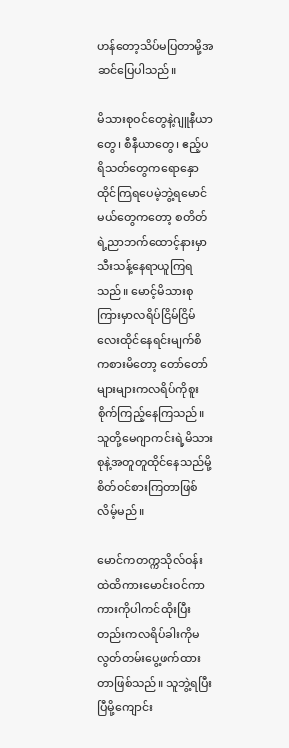ဟန်တော့သိပ်မပြတာမို့အဆင်ပြေပါသည်။

မိသားစုဝင်တွေနဲ့ဂျူနီယာတွေ၊ စီနီယာတွေ၊ ဧည့်ပရိသတ်တွေကရောနှောထိုင်ကြရပေမဲ့ဘွဲ့ရမောင်မယ်တွေကတော့ စတိတ်ရဲ့ညာဘက်ထောင့်နားမှာသီးသန့်နေရာယူကြရသည်။ မောင့်မိသားစုကြားမှာလရိပ်ငြိမ်ငြိမ်လေးထိုင်နေရင်းမျက်စိကစားမိတော့ တော်တော်များများကလရိပ်ကိုစူးစိုက်ကြည့်နေကြသည်။ သူတို့မေဂျာကင်းရဲ့မိသားစုနဲ့အတူတူထိုင်နေသည်မို့စိတ်ဝင်စားကြတာဖြစ်လိမ့်မည်။

မောင်ကတက္ကသိုလ်ဝန်းထဲထိကားမောင်းဝင်ကာ ကားကိုပါကင်ထိုးပြီးတည်းကလရိပ်ခါးကိုမလွတ်တမ်းပွေ့ဖက်ထားတာဖြစ်သည်။ သူဘွဲ့ရပြီးပြီမို့ကျောင်း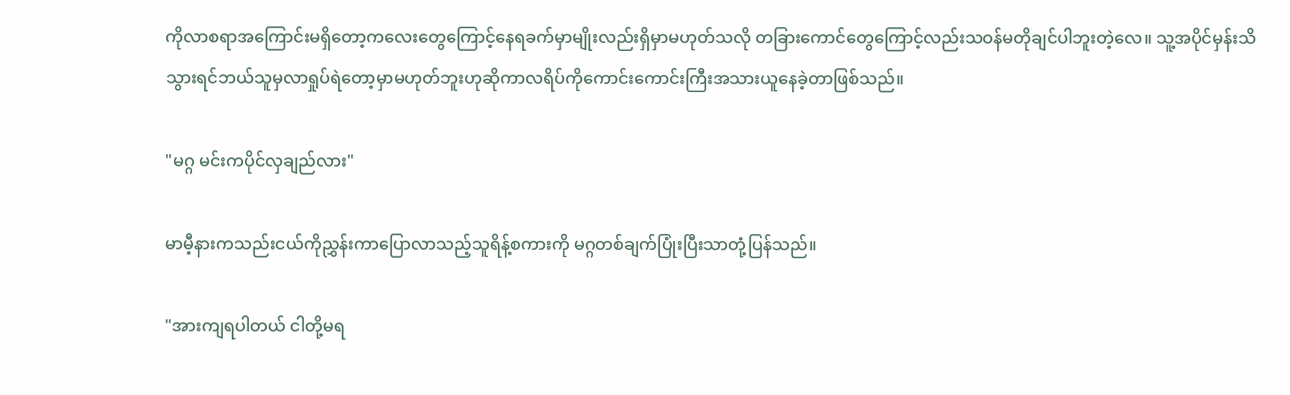ကိုလာစရာအကြောင်းမရှိတော့ကလေးတွေကြောင့်နေရခက်မှာမျိုးလည်းရှိမှာမဟုတ်သလို တခြားကောင်တွေကြောင့်လည်းသဝန်မတိုချင်ပါဘူးတဲ့လေ။ သူ့အပိုင်မှန်းသိသွားရင်ဘယ်သူမှလာရှုပ်ရဲတော့မှာမဟုတ်ဘူးဟုဆိုကာလရိပ်ကိုကောင်းကောင်းကြီးအသားယူနေခဲ့တာဖြစ်သည်။

"မဂ္ဂ မင်းကပိုင်လှချည်လား"

မာမီ့နားကသည်းငယ်ကိုညွှန်းကာပြောလာသည့်သူရိန့်စကားကို မဂ္ဂတစ်ချက်ပြုံးပြီးသာတုံ့ပြန်သည်။

"အားကျရပါတယ် ငါတို့မရ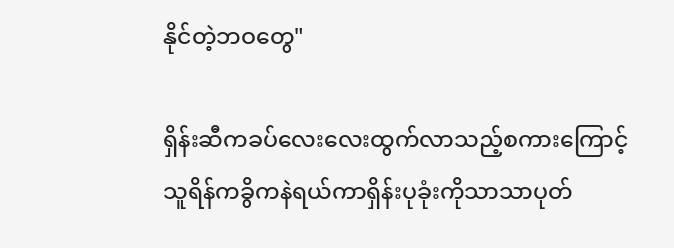နိုင်တဲ့ဘဝတွေ"

ရှိန်းဆီကခပ်လေးလေးထွက်လာသည့်စကားကြောင့်သူရိန်ကခွိကနဲရယ်ကာရှိန်းပုခုံးကိုသာသာပုတ်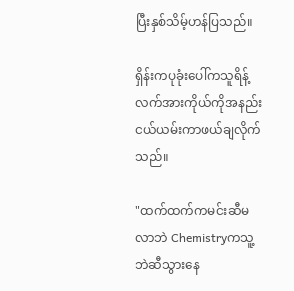ပြီးနှစ်သိမ့်ဟန်ပြသည်။

ရှိန်းကပုခုံးပေါ်ကသူရိန့်လက်အားကိုယ်ကိုအနည်းငယ်ယမ်းကာဖယ်ချလိုက်သည်။

"ထက်ထက်ကမင်းဆီမလာဘဲ Chemistryကသူ့ဘဲဆီသွားနေ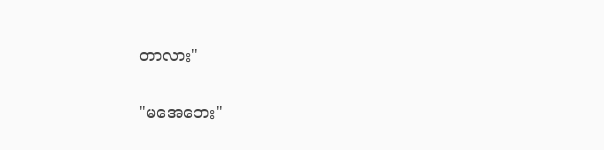တာလား"

"မအေဘေး"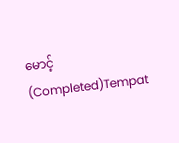မောင့် (Completed)Tempat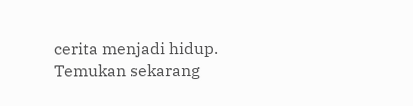cerita menjadi hidup. Temukan sekarang